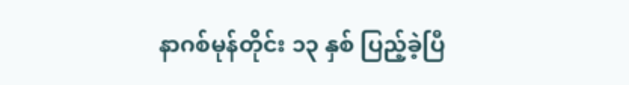နာဂစ်မုန်တိုင်း ၁၃ နှစ် ပြည့်ခဲ့ပြီ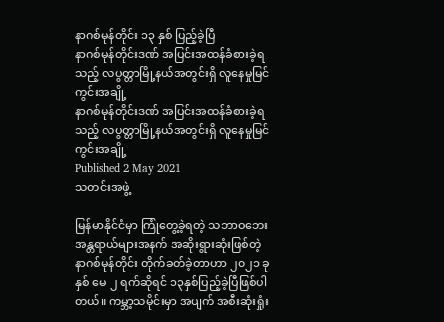နာဂစ်မုန်တိုင်း ၁၃ နှစ် ပြည့်ခဲ့ပြီ
နာဂစ်မုန်တိုင်းဒဏ် အပြင်းအထန်ခံစားခဲ့ရသည့် လပွတ္တာမြို့နယ်အတွင်းရှိ လူနေမှုမြင်ကွင်းအချို့
နာဂစ်မုန်တိုင်းဒဏ် အပြင်းအထန်ခံစားခဲ့ရသည့် လပွတ္တာမြို့နယ်အတွင်းရှိ လူနေမှုမြင်ကွင်းအချို့
Published 2 May 2021
သတင်းအဖွဲ့

မြန်မာနိုင်ငံမှာ ကြုံတွေ့ခဲ့ရတဲ့ သဘာဝဘေးအန္တရာယ်များအနက် အဆိုးရွားဆုံးဖြစ်တဲ့ နာဂစ်မုန်တိုင်း တိုက်ခတ်ခဲ့တာဟာ ၂၀၂၁ ခုနှစ် မေ ၂ ရက်ဆိုရင် ၁၃နှစ်ပြည့်ခဲ့ပြီဖြစ်ပါတယ်။ ကမ္ဘာ့သမိုင်းမှာ အပျက် အစီးဆုံးရှုံး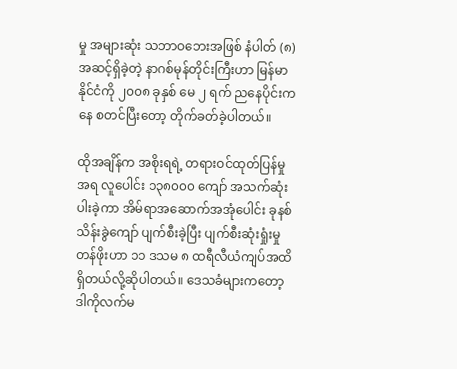မှု အများဆုံး သဘာဝဘေးအဖြစ် နံပါတ် (၈) အဆင့်ရှိခဲ့တဲ့ နာဂစ်မုန်တိုင်းကြီးဟာ မြန်မာနိုင်ငံကို ၂၀၀၈ ခုနှစ် မေ ၂ ရက် ညနေပိုင်းကနေ စတင်ပြီးတော့ တိုက်ခတ်ခဲ့ပါတယ်။

ထိုအချိန်က အစိုးရရဲ့ တရားဝင်ထုတ်ပြန်မှုအရ လူပေါင်း ၁၃၈၀၀၀ ကျော် အသက်ဆုံးပါးခဲ့ကာ အိမ်ရာအဆောက်အအုံပေါင်း ခုနစ်သိန်းခွဲကျော် ပျက်စီးခဲ့ပြီး ပျက်စီးဆုံးရှုံးမှု တန်ဖိုးဟာ ၁၁ ဒသမ ၈ ထရီလီယံကျပ်အထိ ရှိတယ်လို့ဆိုပါတယ်။ ဒေသခံများကတော့ ဒါကိုလက်မ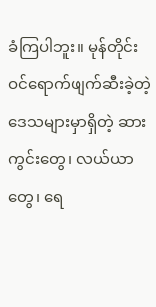ခံကြပါဘူး။ မုန်တိုင်း ဝင်ရောက်ဖျက်ဆီးခဲ့တဲ့ ဒေသများမှာရှိတဲ့ ဆားကွင်းတွေ၊ လယ်ယာတွေ၊ ရေ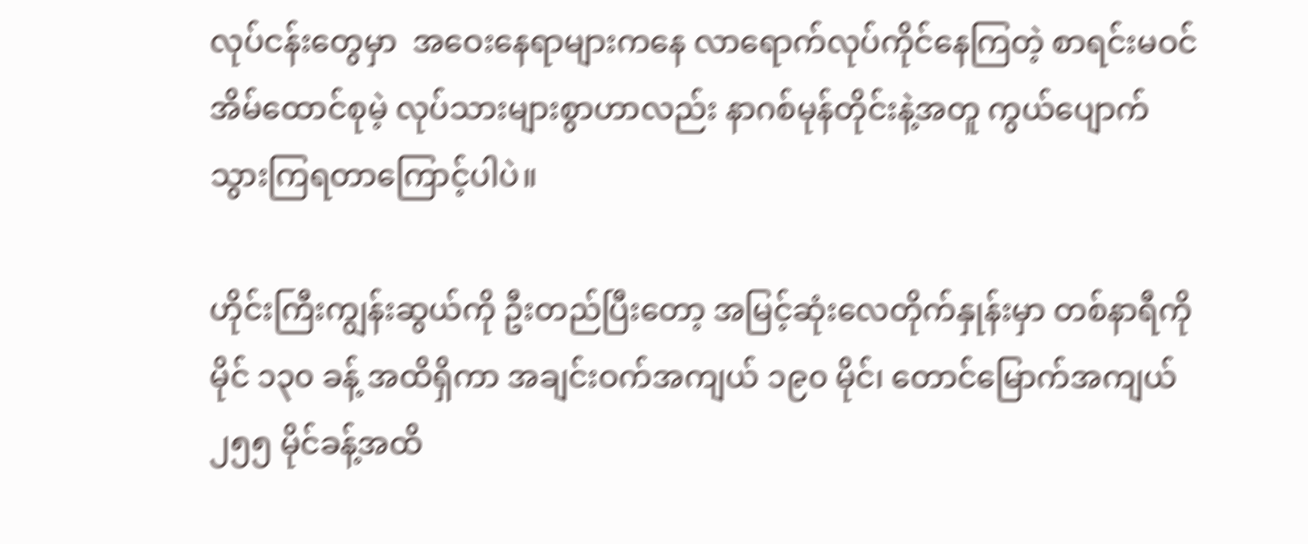လုပ်ငန်းတွေမှာ  အဝေးနေရာများကနေ လာရောက်လုပ်ကိုင်နေကြတဲ့ စာရင်းမဝင်အိမ်ထောင်စုမဲ့ လုပ်သားများစွာဟာလည်း နာဂစ်မုန်တိုင်းနဲ့အတူ ကွယ်ပျောက်သွားကြရတာကြောင့်ပါပဲ။

ဟိုင်းကြီးကျွန်းဆွယ်ကို ဦးတည်ပြီးတော့ အမြင့်ဆုံးလေတိုက်နှုန်းမှာ တစ်နာရီကို မိုင် ၁၃၀ ခန့် အထိရှိကာ အချင်းဝက်အကျယ် ၁၉၀ မိုင်၊ တောင်မြောက်အကျယ် ၂၅၅ မိုင်ခန့်အထိ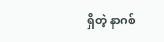ရှိတဲ့ နာဂစ်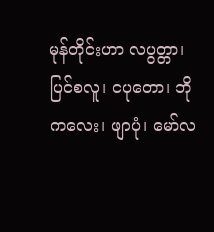မုန်တိုင်းဟာ လပွတ္တာ၊ ပြင်စလူ၊ ငပုတော၊ ဘိုကလေး၊ ဖျာပုံ၊ မော်လ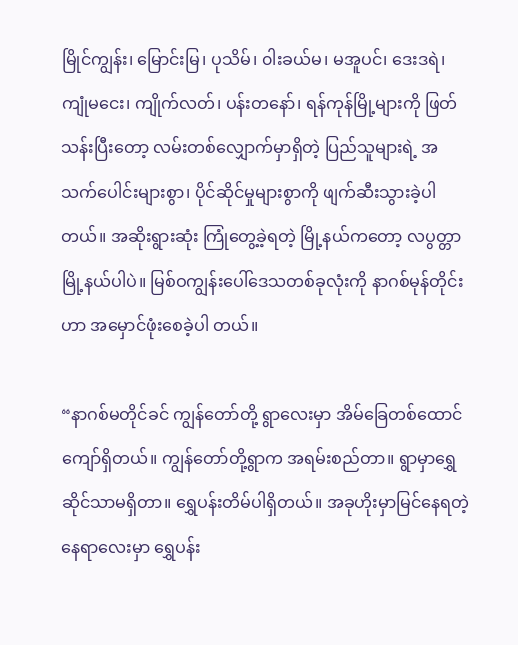မြိုင်ကျွန်း၊ မြောင်းမြ၊ ပုသိမ်၊ ၀ါးခယ်မ၊ မအူပင်၊ ဒေးဒရဲ၊ ကျုံမငေး၊ ကျိုက်လတ်၊ ပန်းတနော်၊ ရန်ကုန်မြို့များကို ဖြတ်သန်းပြီးတော့ လမ်းတစ်လျှောက်မှာရှိတဲ့ ပြည်သူများရဲ့ အသက်ပေါင်းများစွာ၊ ပိုင်ဆိုင်မှုများစွာကို ဖျက်ဆီးသွားခဲ့ပါတယ်။ အဆိုးရွားဆုံး ကြုံတွေ့ခဲ့ရတဲ့ မြို့နယ်ကတော့ လပွတ္တာမြို့နယ်ပါပဲ။ မြစ်ဝကျွန်းပေါ်ဒေသတစ်ခုလုံးကို နာဂစ်မုန်တိုင်းဟာ အမှောင်ဖုံးစေခဲ့ပါ တယ်။

“နာဂစ်မတိုင်ခင် ကျွန်တော်တို့ ရွာလေးမှာ အိမ်ခြေတစ်ထောင်ကျော်ရှိတယ်။ ကျွန်တော်တို့ရွာက အရမ်းစည်တာ။ ရွာမှာရွှေဆိုင်သာမရှိတာ။ ရွှေပန်းတိမ်ပါရှိတယ်။ အခုဟိုးမှာမြင်နေရတဲ့ နေရာလေးမှာ ရွှေပန်း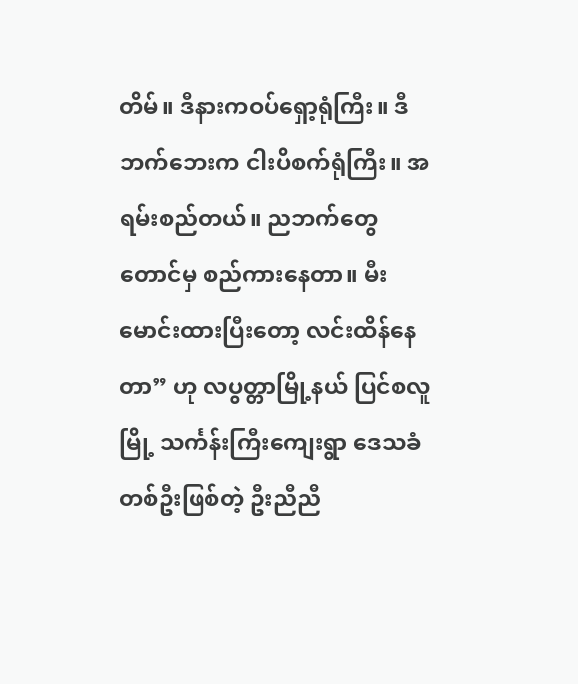တိမ်။ ဒီနားကဝပ်ရှော့ရုံကြီး။ ဒီဘက်ဘေးက ငါးပိစက်ရုံကြီး။ အရမ်းစည်တယ်။ ညဘက်တွေတောင်မှ စည်ကားနေတာ။ မီးမောင်းထားပြီးတော့ လင်းထိန်နေတာ” ဟု လပွတ္တာမြို့နယ် ပြင်စလူမြို့ သင်္ကန်းကြီးကျေးရွာ ဒေသခံတစ်ဦးဖြစ်တဲ့ ဦးညီညီ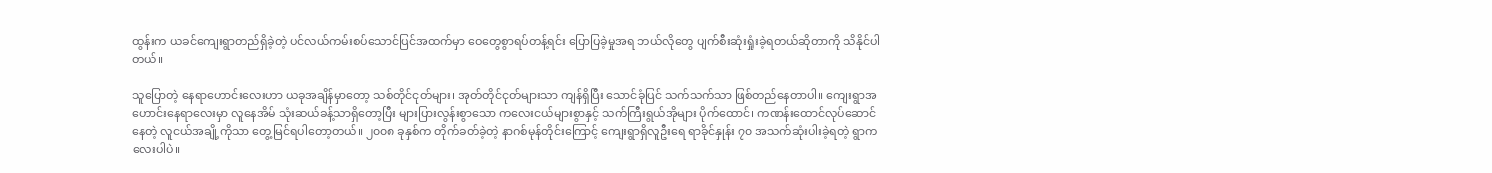ထွန်းက ယခင်ကျေးရွာတည်ရှိခဲ့တဲ့ ပင်လယ်ကမ်းစပ်သောင်ပြင်အထက်မှာ ဝေတွေစွာရပ်တန့်ရင်း ပြောပြခဲ့မှုအရ ဘယ်လိုတွေ ပျက်စီးဆုံးရှုံးခဲ့ရတယ်ဆိုတာကို သိနိုင်ပါတယ်။

သူပြောတဲ့ နေရာဟောင်းလေးဟာ ယခုအချိန်မှာတော့ သစ်တိုင်ငုတ်များ၊ အုတ်တိုင်ငုတ်များသာ ကျန်ရှိပြီး သောင်ခုံပြင် သက်သက်သာ ဖြစ်တည်နေတာပါ။ ကျေးရွာအဟောင်းနေရာလေးမှာ လူနေအိမ် သုံးဆယ်ခန့်သာရှိတော့ပြီး များပြားလွန်းစွာသော ကလေးငယ်များစွာနှင့် သက်ကြီးရွယ်အိုများ ပိုက်ထောင်၊ ကဏန်းထောင်လုပ်ဆောင်နေတဲ့ လူငယ်အချို့ကိုသာ တွေ့မြင်ရပါတော့တယ်။ ၂၀၀၈ ခုနှစ်က တိုက်ခတ်ခဲ့တဲ့ နာဂစ်မုန်တိုင်းကြောင့် ကျေးရွာရှိလူဦးရေ ရာခိုင်နှုန်း ၇၀ အသက်ဆုံးပါးခဲ့ရတဲ့ ရွာကလေးပါပဲ။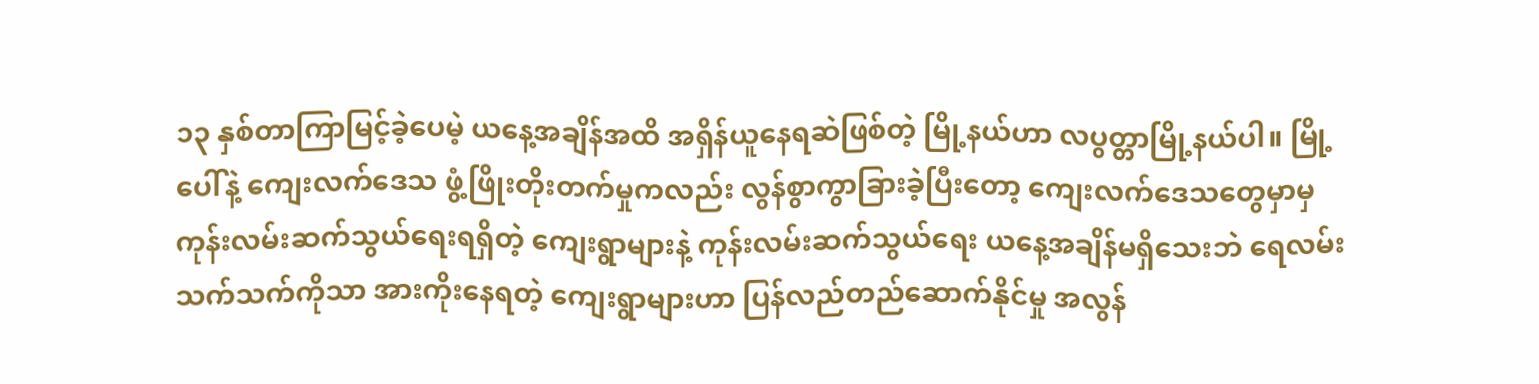၁၃ နှစ်တာကြာမြင့်ခဲ့ပေမဲ့ ယနေ့အချိန်အထိ အရှိန်ယူနေရဆဲဖြစ်တဲ့ မြို့နယ်ဟာ လပွတ္တာမြို့နယ်ပါ။ မြို့ပေါ်နဲ့ ကျေးလက်ဒေသ ဖွံ့ဖြိုးတိုးတက်မှုကလည်း လွန်စွာကွာခြားခဲ့ပြီးတော့ ကျေးလက်ဒေသတွေမှာမှ ကုန်းလမ်းဆက်သွယ်ရေးရရှိတဲ့ ကျေးရွာများနဲ့ ကုန်းလမ်းဆက်သွယ်ရေး ယနေ့အချိန်မရှိသေးဘဲ ရေလမ်းသက်သက်ကိုသာ အားကိုးနေရတဲ့ ကျေးရွာများဟာ ပြန်လည်တည်ဆောက်နိုင်မှု အလွန်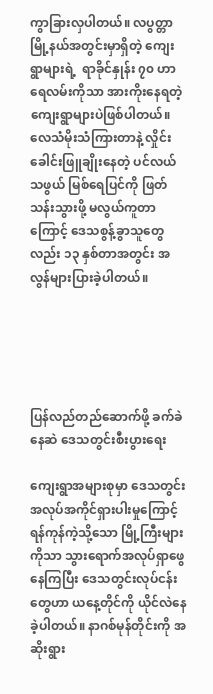ကွာခြားလှပါတယ်။ လပွတ္တာမြို့နယ်အတွင်းမှာရှိတဲ့ ကျေးရွာများရဲ့  ရာခိုင်နှုန်း ၇၀ ဟာ ရေလမ်းကိုသာ အားကိုးနေရတဲ့ ကျေးရွာများပဲဖြစ်ပါတယ်။ လေသံမိုးသံကြားတာနဲ့ လှိုင်းခေါင်းဖြူချိုးနေတဲ့ ပင်လယ်သဖွယ် မြစ်ရေပြင်ကို ဖြတ်သန်းသွားဖို့ မလွယ်ကူတာကြောင့် ဒေသစွန့်ခွာသူတွေလည်း ၁၃ နှစ်တာအတွင်း အလွန်များပြားခဲ့ပါတယ်။





ပြန်လည်တည်ဆောက်ဖို့ ခက်ခဲနေဆဲ ဒေသတွင်းစီးပွားရေး

ကျေးရွာအများစုမှာ ဒေသတွင်း အလုပ်အကိုင်ရှားပါးမှုကြောင့် ရန်ကုန်ကဲ့သို့သော မြို့ကြီးများကိုသာ သွားရောက်အလုပ်ရှာဖွေနေကြပြီး ဒေသတွင်းလုပ်ငန်းတွေဟာ ယနေ့တိုင်ကို ယိုင်လဲနေခဲ့ပါတယ်။ နာဂစ်မုန်တိုင်းကို အဆိုးရွား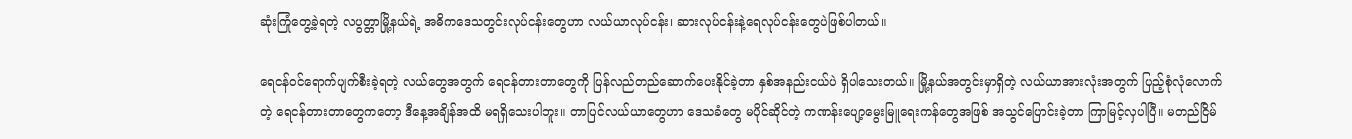ဆုံးကြုံတွေ့ခဲ့ရတဲ့ လပွတ္တာမြို့နယ်ရဲ့ အဓိကဒေသတွင်းလုပ်ငန်းတွေဟာ လယ်ယာလုပ်ငန်း၊ ဆားလုပ်ငန်းနဲ့ရေလုပ်ငန်းတွေပဲဖြစ်ပါတယ်။

ရေငန်ဝင်ရောက်ပျက်စီးခဲ့ရတဲ့ လယ်တွေအတွက် ရေငန်တားတာတွေကို ပြန်လည်တည်ဆောက်ပေးနိုင်ခဲ့တာ နှစ်အနည်းငယ်ပဲ ရှိပါသေးတယ်။ မြို့နယ်အတွင်းမှာရှိတဲ့ လယ်ယာအားလုံးအတွက် ပြည့်စုံလုံလောက်တဲ့ ရေငန်တားတာတွေကတော့ ဒီနေ့အချိန်အထိ မရရှိသေးပါဘူး။ တာပြင်လယ်ယာတွေဟာ ဒေသခံတွေ မပိုင်ဆိုင်တဲ့ ကဏန်းပျော့မွေးမြူရေးကန်တွေအဖြစ် အသွင်ပြောင်းခဲ့တာ ကြာမြင့်လှပါပြီ။ မတည်ငြိမ်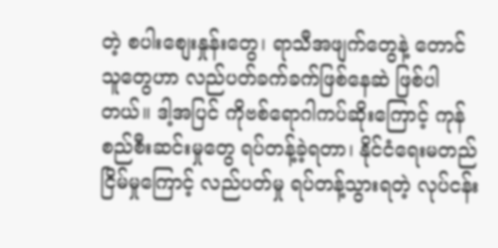တဲ့ စပါးစျေးနှုန်းတွေ၊ ရာသီအဖျက်တွေနဲ့ တောင်သူတွေဟာ လည်ပတ်ခက်ခက်ဖြစ်နေဆဲ ဖြစ်ပါတယ်။ ဒါ့အပြင် ကိုဗစ်ရောဂါကပ်ဆိုးကြောင့် ကုန်စည်စီးဆင်းမှုတွေ ရပ်တန့်ခဲ့ရတာ၊ နိုင်ငံရေးမတည်ငြိမ်မှုကြောင့် လည်ပတ်မှု ရပ်တန့်သွားရတဲ့ လုပ်ငန်း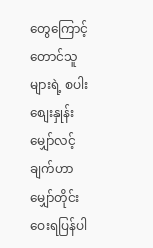တွေကြောင့် တောင်သူများရဲ့ စပါးစျေးနှုန်းမျှော်လင့်ချက်ဟာ မျှော်တိုင်းဝေးရပြန်ပါ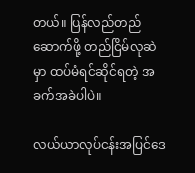တယ်။ ပြန်လည်တည်ဆောက်ဖို့ တည်ငြိမ်လုဆဲမှာ ထပ်မံရင်ဆိုင်ရတဲ့ အခက်အခဲပါပဲ။

လယ်ယာလုပ်ငန်းအပြင်ဒေ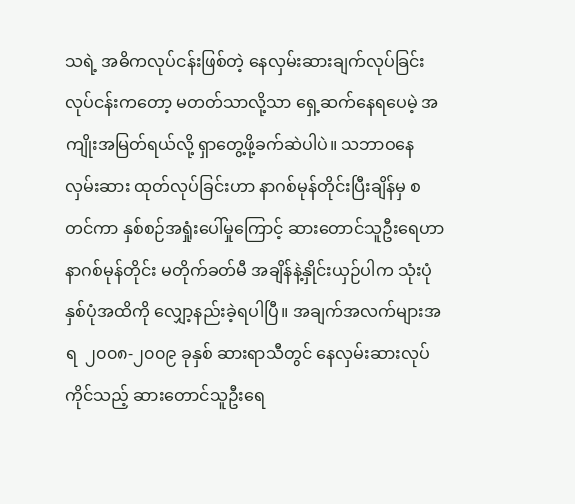သရဲ့ အဓိကလုပ်ငန်းဖြစ်တဲ့ နေလှမ်းဆားချက်လုပ်ခြင်း လုပ်ငန်းကတော့ မတတ်သာလို့သာ ရှေ့ဆက်နေရပေမဲ့ အကျိုးအမြတ်ရယ်လို့ ရှာတွေ့ဖို့ခက်ဆဲပါပဲ။ သဘာဝနေလှမ်းဆား ထုတ်လုပ်ခြင်းဟာ နာဂစ်မုန်တိုင်းပြီးချိန်မှ စတင်ကာ နှစ်စဉ်အရှုံးပေါ်မှုကြောင့် ဆားတောင်သူဦးရေဟာ နာဂစ်မုန်တိုင်း မတိုက်ခတ်မီ အချိန်နဲ့နှိုင်းယှဉ်ပါက သုံးပုံနှစ်ပုံအထိကို လျှော့နည်းခဲ့ရပါပြီ။ အချက်အလက်များအရ  ၂၀၀၈-၂၀၀၉ ခုနှစ် ဆားရာသီတွင် နေလှမ်းဆားလုပ်ကိုင်သည့် ဆားတောင်သူဦးရေ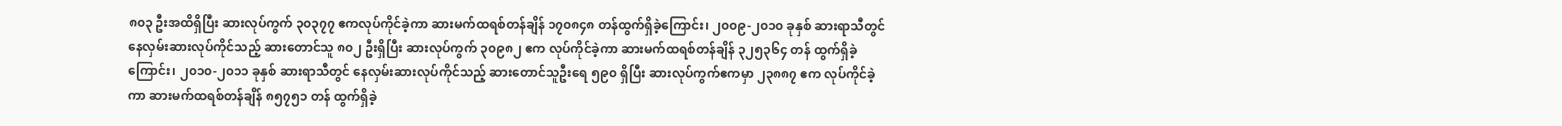၈၀၃ ဦးအထိရှိပြီး ဆားလုပ်ကွက် ၃၀၃၇၇ ဧကလုပ်ကိုင်ခဲ့ကာ ဆားမက်ထရစ်တန်ချိန် ၁၇၀၈၄၈ တန်ထွက်ရှိခဲ့ကြောင်း၊ ၂၀၀၉-၂၀၁၀ ခုနှစ် ဆားရာသီတွင် နေလှမ်းဆားလုပ်ကိုင်သည့် ဆားတောင်သူ ၈၀၂ ဦးရှိပြီး ဆားလုပ်ကွက် ၃၀၉၈၂ ဧက လုပ်ကိုင်ခဲ့ကာ ဆားမက်ထရစ်တန်ချိန် ၃၂၅၃၆၄ တန် ထွက်ရှိခဲ့ကြောင်း၊ ၂၀၁၀-၂၀၁၁ ခုနှစ် ဆားရာသီတွင် နေလှမ်းဆားလုပ်ကိုင်သည့် ဆားတောင်သူဦးရေ ၅၉၀ ရှိပြီး ဆားလုပ်ကွက်ဧကမှာ ၂၃၈၈၇ ဧက လုပ်ကိုင်ခဲ့ကာ ဆားမက်ထရစ်တန်ချိန် ၈၅၇၅၁ တန် ထွက်ရှိခဲ့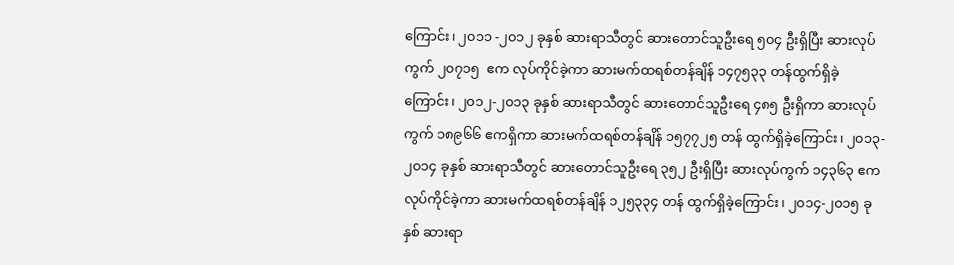ကြောင်း၊ ၂၀၁၁ -၂၀၁၂ ခုနှစ် ဆားရာသီတွင် ဆားတောင်သူဦးရေ ၅၀၄ ဦးရှိပြီး ဆားလုပ်ကွက် ၂၀၇၁၅  ဧက လုပ်ကိုင်ခဲ့ကာ ဆားမက်ထရစ်တန်ချိန် ၁၄၇၅၃၃ တန်ထွက်ရှိခဲ့ကြောင်း၊ ၂၀၁၂-၂၀၁၃ ခုနှစ် ဆားရာသီတွင် ဆားတောင်သူဦးရေ ၄၈၅ ဦးရှိကာ ဆားလုပ်ကွက် ၁၈၉၆၆ ဧကရှိကာ ဆားမက်ထရစ်တန်ချိန် ၁၅၇၇၂၅ တန် ထွက်ရှိခဲ့ကြောင်း၊ ၂၀၁၃- ၂၀၁၄ ခုနှစ် ဆားရာသီတွင် ဆားတောင်သူဦးရေ ၃၅၂ ဦးရှိပြီး ဆားလုပ်ကွက် ၁၄၃၆၃ ဧက လုပ်ကိုင်ခဲ့ကာ ဆားမက်ထရစ်တန်ချိန် ၁၂၅၃၃၄ တန် ထွက်ရှိခဲ့ကြောင်း၊ ၂၀၁၄-၂၀၁၅ ခုနှစ် ဆားရာ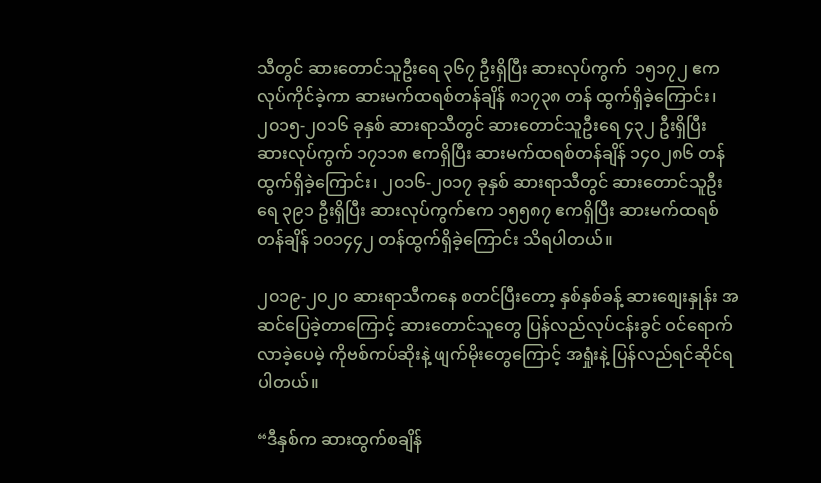သီတွင် ဆားတောင်သူဦးရေ ၃၆၇ ဦးရှိပြီး ဆားလုပ်ကွက်  ၁၅၁၇၂ ဧက လုပ်ကိုင်ခဲ့ကာ ဆားမက်ထရစ်တန်ချိန် ၈၁၇၃၈ တန် ထွက်ရှိခဲ့ကြောင်း၊ ၂၀၁၅-၂၀၁၆ ခုနှစ် ဆားရာသီတွင် ဆားတောင်သူဦးရေ ၄၃၂ ဦးရှိပြီး ဆားလုပ်ကွက် ၁၇၁၁၈ ဧကရှိပြီး ဆားမက်ထရစ်တန်ချိန် ၁၄၀၂၈၆ တန် ထွက်ရှိခဲ့ကြောင်း၊ ၂၀၁၆-၂၀၁၇ ခုနှစ် ဆားရာသီတွင် ဆားတောင်သူဦးရေ ၃၉၁ ဦးရှိပြီး ဆားလုပ်ကွက်ဧက ၁၅၅၈၇ ဧကရှိပြီး ဆားမက်ထရစ်တန်ချိန် ၁၀၁၄၄၂ တန်ထွက်ရှိခဲ့ကြောင်း သိရပါတယ်။

၂၀၁၉-၂၀၂၀ ဆားရာသီကနေ စတင်ပြီးတော့ နှစ်နှစ်ခန့် ဆားစျေးနှုန်း အဆင်ပြေခဲ့တာကြောင့် ဆားတောင်သူတွေ ပြန်လည်လုပ်ငန်းခွင် ဝင်ရောက်လာခဲ့ပေမဲ့ ကိုဗစ်ကပ်ဆိုးနဲ့ ဖျက်မိုးတွေကြောင့် အရှုံးနဲ့ ပြန်လည်ရင်ဆိုင်ရပါတယ်။

“ဒီနှစ်က ဆားထွက်စချိန်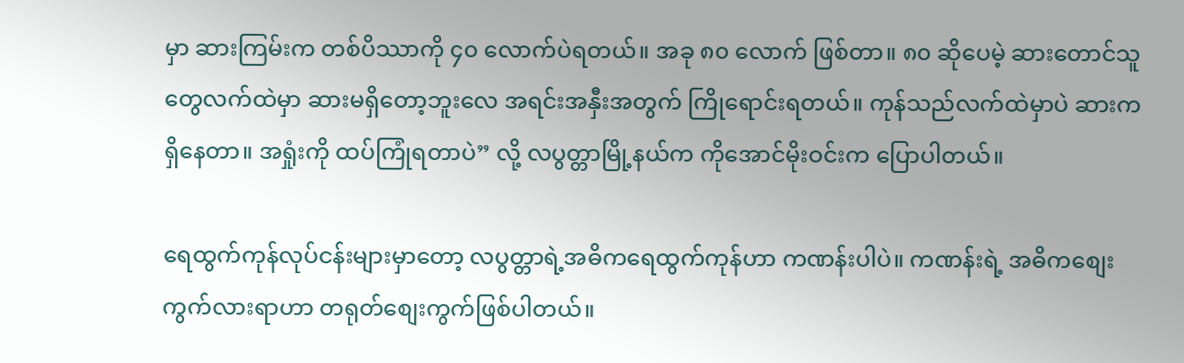မှာ ဆားကြမ်းက တစ်ပိဿာကို ၄၀ လောက်ပဲရတယ်။ အခု ၈၀ လောက် ဖြစ်တာ။ ၈၀ ဆိုပေမဲ့ ဆားတောင်သူတွေလက်ထဲမှာ ဆားမရှိတော့ဘူးလေ အရင်းအနှီးအတွက် ကြိုရောင်းရတယ်။ ကုန်သည်လက်ထဲမှာပဲ ဆားကရှိနေတာ။ အရှုံးကို ထပ်ကြုံရတာပဲ” လို့ လပွတ္တာမြို့နယ်က ကိုအောင်မိုးဝင်းက ပြောပါတယ်။

ရေထွက်ကုန်လုပ်ငန်းများမှာတော့ လပွတ္တာရဲ့အဓိကရေထွက်ကုန်ဟာ ကဏန်းပါပဲ။ ကဏန်းရဲ့ အဓိကစျေးကွက်လားရာဟာ တရုတ်စျေးကွက်ဖြစ်ပါတယ်။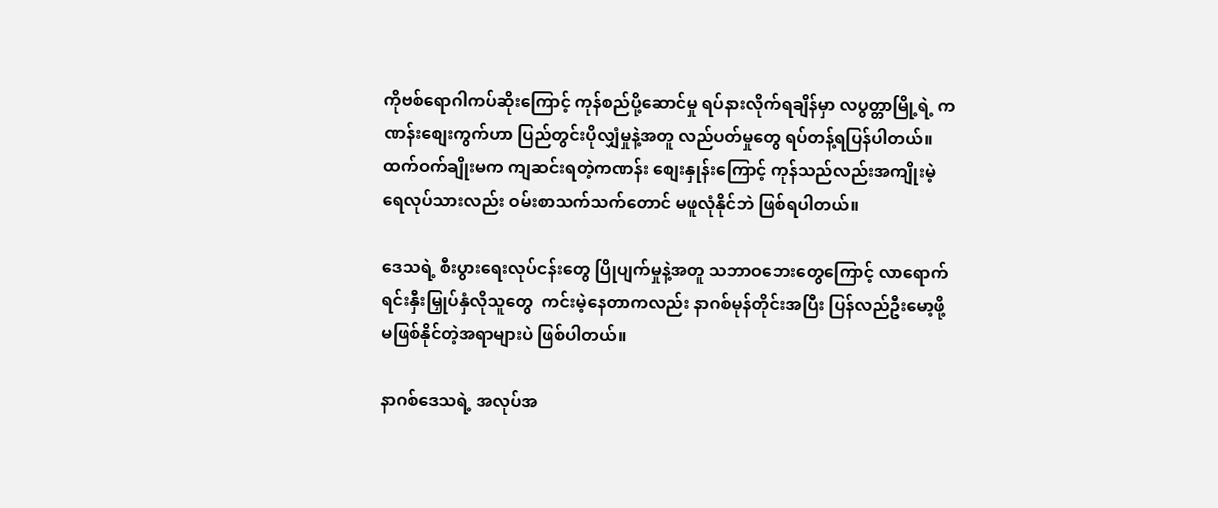ကိုဗစ်ရောဂါကပ်ဆိုးကြောင့် ကုန်စည်ပို့ဆောင်မှု ရပ်နားလိုက်ရချိန်မှာ လပွတ္တာမြို့ရဲ့ ကဏန်းစျေးကွက်ဟာ ပြည်တွင်းပိုလျှံမှုနဲ့အတူ လည်ပတ်မှုတွေ ရပ်တန့်ရပြန်ပါတယ်။ ထက်ဝက်ချိုးမက ကျဆင်းရတဲ့ကဏန်း စျေးနှုန်းကြောင့် ကုန်သည်လည်းအကျိုးမဲ့ ရေလုပ်သားလည်း ဝမ်းစာသက်သက်တောင် မဖူလုံနိုင်ဘဲ ဖြစ်ရပါတယ်။

ဒေသရဲ့ စီးပွားရေးလုပ်ငန်းတွေ ပြိုပျက်မှုနဲ့အတူ သဘာဝဘေးတွေကြောင့် လာရောက်ရင်းနှီးမြှုပ်နှံလိုသူတွေ  ကင်းမဲ့နေတာကလည်း နာဂစ်မုန်တိုင်းအပြီး ပြန်လည်ဦးမော့ဖို့ မဖြစ်နိုင်တဲ့အရာများပဲ ဖြစ်ပါတယ်။

နာဂစ်ဒေသရဲ့ အလုပ်အ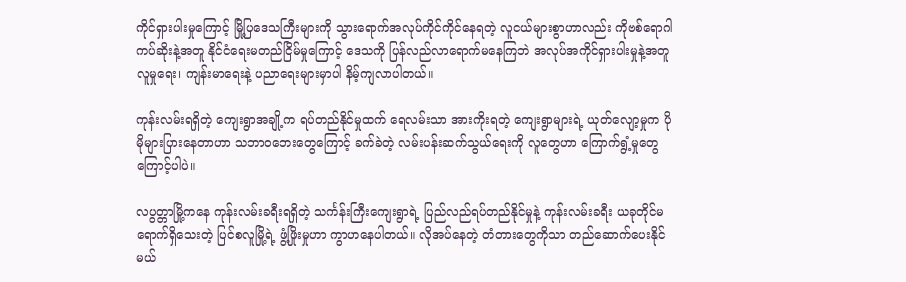ကိုင်ရှားပါးမှုကြောင့် မြို့ပြဒေသကြီးများကို သွားရောက်အလုပ်ကိုင်ကိုင်နေရတဲ့ လူငယ်များစွာဟာလည်း ကိုဗစ်ရောဂါကပ်ဆိုးနဲ့အတူ နိုင်ငံရေးမတည်ငြိမ်မှုကြောင့် ဒေသကို ပြန်လည်လာရောက်မနေကြဘဲ အလုပ်အကိုင်ရှားပါးမှုနဲ့အတူ လူမှုရေး၊ ကျန်းမာရေးနဲ့ ပညာရေးများမှာပါ နိမ့်ကျလာပါတယ်။

ကုန်းလမ်းရရှိတဲ့ ကျေးရွာအချို့က ရပ်တည်နိုင်မှုထက် ရေလမ်းသာ အားကိုးရတဲ့ ကျေးရွာများရဲ့ ယုတ်လျော့မှုက ပိုမိုများပြားနေတာဟာ သဘာဝဘေးတွေကြောင့် ခက်ခဲတဲ့ လမ်းပန်းဆက်သွယ်ရေးကို လူတွေဟာ ကြောက်ရွံ့မှုတွေကြောင့်ပါပဲ။

လပွတ္တာမြို့ကနေ ကုန်းလမ်းခရီးရရှိတဲ့ သင်္ကန်းကြီးကျေးရွာရဲ့ ပြည်လည်ရပ်တည်နိုင်မှုနဲ့ ကုန်းလမ်းခရီး ယခုတိုင်မရောက်ရှိသေးတဲ့ ပြင်စလူမြို့ရဲ့ ဖွံ့ဖြိုးမှုဟာ ကွာဟနေပါတယ်။ လိုအပ်နေတဲ့ တံတားတွေကိုသာ တည်ဆောက်ပေးနိုင်မယ်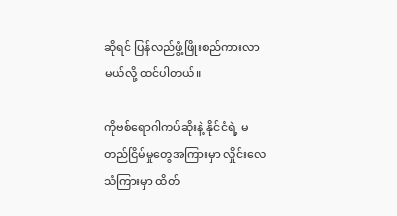ဆိုရင် ပြန်လည်ဖွံ့ဖြိုးစည်ကားလာမယ်လို့ ထင်ပါတယ်။

ကိုဗစ်ရောဂါကပ်ဆိုးနဲ့ နိုင်ငံရဲ့ မတည်ငြိမ်မှုတွေအကြားမှာ လှိုင်းလေသံကြားမှာ ထိတ်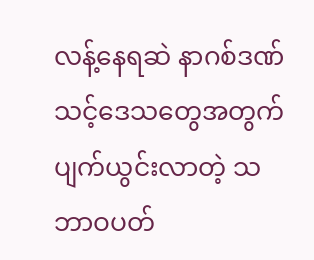လန့်နေရဆဲ နာဂစ်ဒဏ်သင့်ဒေသတွေအတွက် ပျက်ယွင်းလာတဲ့ သဘာဝပတ်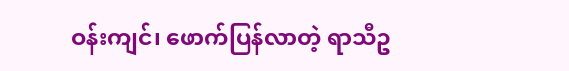ဝန်းကျင်၊ ဖောက်ပြန်လာတဲ့ ရာသီဥ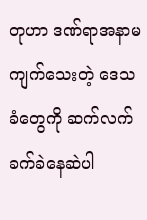တုဟာ ဒဏ်ရာအနာမကျက်သေးတဲ့ ဒေသခံတွေကို ဆက်လက်ခက်ခဲနေဆဲပါ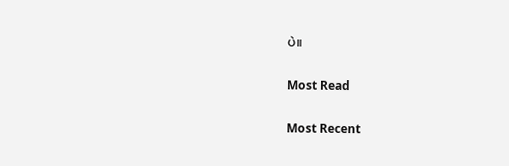ပဲ။

Most Read

Most Recent